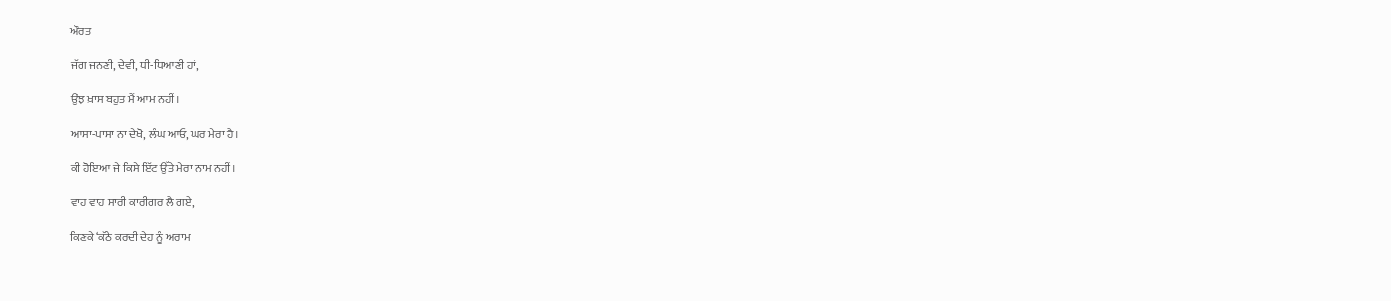ਔਰਤ

ਜੱਗ ਜਨਣੀ, ਦੇਵੀ, ਧੀ-ਧਿਆਣੀ ਹਾਂ,

ਉਂਝ ਖ਼ਾਸ ਬਹੁਤ ਮੈਂ ਆਮ ਨਹੀਂ।

ਆਸਾ-ਪਾਸਾ ਨਾ ਦੇਖੋ, ਲੰਘ ਆਓ, ਘਰ ਮੇਰਾ ਹੈ।

ਕੀ ਹੋਇਆ ਜੇ ਕਿਸੇ ਇੱਟ ਉੱਤੇ ਮੇਰਾ ਨਾਮ ਨਹੀਂ।

ਵਾਹ ਵਾਹ ਸਾਰੀ ਕਾਰੀਗਰ ਲੈ ਗਏ,

ਕਿਣਕੇ ‘ਕੱਠੇ ਕਰਦੀ ਦੇਹ ਨੂੰ ਅਰਾਮ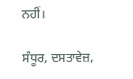ਨਹੀਂ।

ਸੰਧੂਰ, ਦਸਤਾਵੇਜ਼,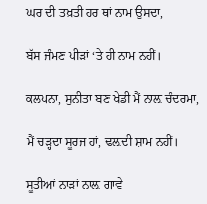ਘਰ ਦੀ ਤਖ਼ਤੀ ਹਰ ਥਾਂ ਨਾਮ ਉਸਦਾ,

ਬੱਸ ਜੰਮਣ ਪੀੜਾਂ ‘ਤੇ ਹੀ ਨਾਮ ਨਹੀਂ।

ਕਲਪਨਾ, ਸੁਨੀਤਾ ਬਣ ਖੇਡੀ ਮੈਂ ਨਾਲ਼ ਚੰਦਰਮਾ,

ਮੈਂ ਚੜ੍ਹਦਾ ਸੂਰਜ ਹਾਂ, ਢਲ਼ਦੀ ਸ਼ਾਮ ਨਹੀਂ।

ਸੂਤੀਆਂ ਨਾੜਾਂ ਨਾਲ਼ ਗਾਵੇ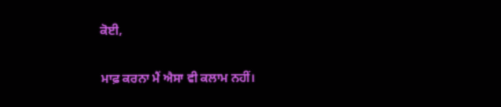ਕੋਈ,

ਮਾਫ਼ ਕਰਨਾ ਮੈਂ ਐਸਾ ਵੀ ਕਲਾਮ ਨਹੀਂ।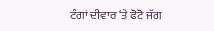ਟੰਗਾਂ ਦੀਵਾਰ ‘ਤੇ ਫੋਟੋ ਜੱਗ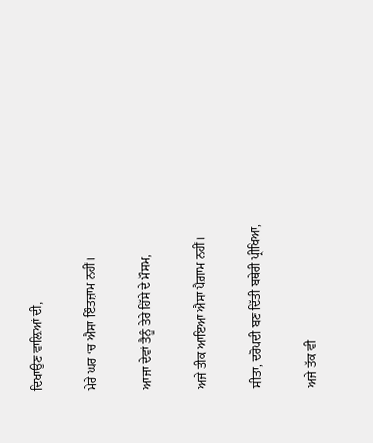ਦਿਖਾਉਣ ਵਾਲ਼ਿਆਂ ਦੀ,

ਮੇਰੇ ਘਰ ‘ਚ ਐਸਾ ਇੰਤਜ਼ਾਮ ਨਹੀਂ।

ਆਜਾ ਦੇਵਾਂ ਤੈਨੂੰ ਤੇਰੇ ਹਿੱਸੇ ਦੇ ਮੌਸਮ,

ਅਜੇ ਤੀਕ ਆਇਆ ਐਸਾ ਪੈਗ਼ਾਮ ਨਹੀਂ।

ਸੀਤਾ, ਦਰੋਪਦੀ ਬਣ ਦਿੱਤੀ ਬਥੇਰੀ ਪ੍ਰੀਖਿਆ,

ਅਜੇ ਤੱਕ ਵੀ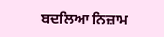ਬਦਲਿਆ ਨਿਜ਼ਾਮ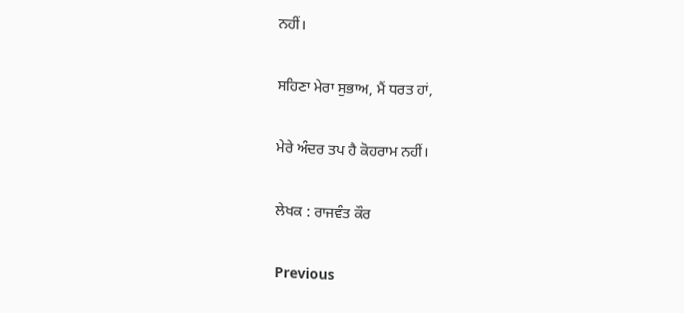ਨਹੀਂ।

ਸਹਿਣਾ ਮੇਰਾ ਸੁਭਾਅ, ਮੈਂ ਧਰਤ ਹਾਂ,

ਮੇਰੇ ਅੰਦਰ ਤਪ ਹੈ ਕੋਹਰਾਮ ਨਹੀਂ।

ਲੇਖਕ : ਰਾਜਵੰਤ ਕੌਰ

Previous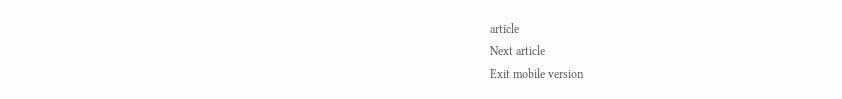article
Next article
Exit mobile version